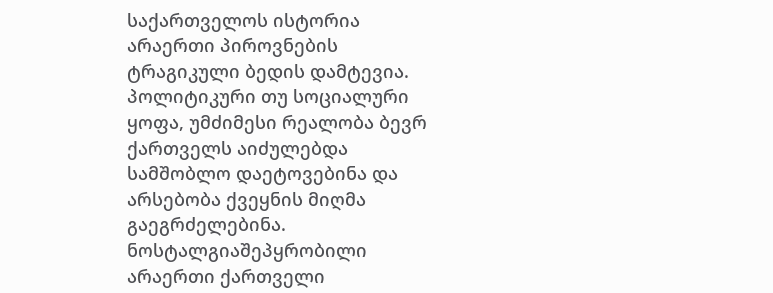საქართველოს ისტორია არაერთი პიროვნების ტრაგიკული ბედის დამტევია. პოლიტიკური თუ სოციალური ყოფა, უმძიმესი რეალობა ბევრ ქართველს აიძულებდა სამშობლო დაეტოვებინა და არსებობა ქვეყნის მიღმა გაეგრძელებინა. ნოსტალგიაშეპყრობილი არაერთი ქართველი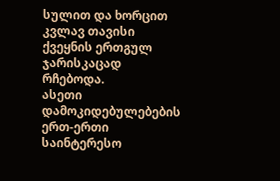სულით და ხორცით კვლავ თავისი ქვეყნის ერთგულ ჯარისკაცად რჩებოდა.
ასეთი დამოკიდებულებების ერთ-ერთი საინტერესო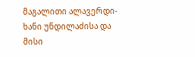მაგალითი ალავერდი-ხანი უნდილაძისა და მისი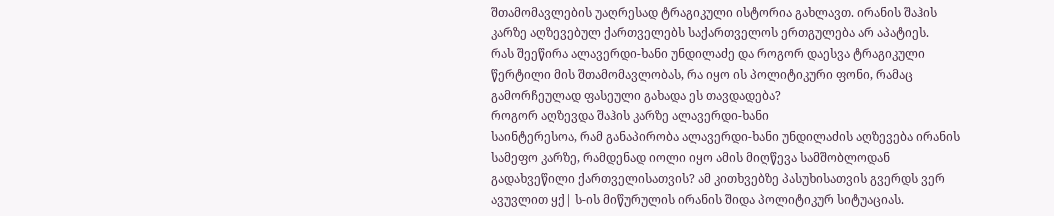შთამომავლების უაღრესად ტრაგიკული ისტორია გახლავთ. ირანის შაჰის კარზე აღზევებულ ქართველებს საქართველოს ერთგულება არ აპატიეს.
რას შეეწირა ალავერდი-ხანი უნდილაძე და როგორ დაესვა ტრაგიკული წერტილი მის შთამომავლობას, რა იყო ის პოლიტიკური ფონი, რამაც გამორჩეულად ფასეული გახადა ეს თავდადება?
როგორ აღზევდა შაჰის კარზე ალავერდი-ხანი
საინტერესოა, რამ განაპირობა ალავერდი-ხანი უნდილაძის აღზევება ირანის სამეფო კარზე, რამდენად იოლი იყო ამის მიღწევა სამშობლოდან გადახვეწილი ქართველისათვის? ამ კითხვებზე პასუხისათვის გვერდს ვერ ავუვლით ყქ| ს-ის მიწურულის ირანის შიდა პოლიტიკურ სიტუაციას.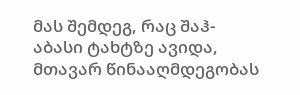მას შემდეგ, რაც შაჰ-აბასი ტახტზე ავიდა, მთავარ წინააღმდეგობას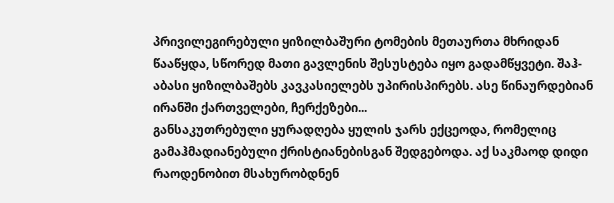პრივილეგირებული ყიზილბაშური ტომების მეთაურთა მხრიდან წააწყდა, სწორედ მათი გავლენის შესუსტება იყო გადამწყვეტი. შაჰ-აბასი ყიზილბაშებს კავკასიელებს უპირისპირებს. ასე წინაურდებიან ირანში ქართველები, ჩერქეზები...
განსაკუთრებული ყურადღება ყულის ჯარს ექცეოდა, რომელიც გამაჰმადიანებული ქრისტიანებისგან შედგებოდა. აქ საკმაოდ დიდი რაოდენობით მსახურობდნენ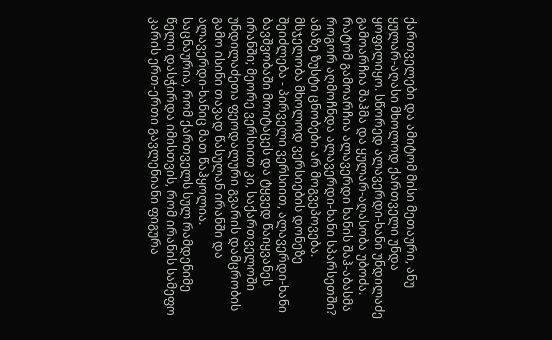ქართველები და ამიტომ მისი მეთაური, ანუ ყულარ-აღასი მხოლოდ ქართველი უნდა ყოფილიყო. სწორედ ალავერდი-ხანი უნდილაძე გამოარჩია შაჰმა და ყულარ-აღასობა უბოძა.
რატომ გამოარჩია ალავერდი ხანის შაჰ-აბასმა
როგორ აღმოჩნდა ალავერდი-ხანი სპარსეთში? ამაზე ზუსტი ცნობები არ მოგვეპოვება. მსჯელობა მხოლოდ ვერსიების დონეზე შეიძლება - პირველი ვერსიით, ალავერდი-ხანი ბავშვობაში მოიტაცეს და ტყვედ წაიყვანეს ირანში; მეორე ვერსიით კი, საქართველოში უნდილაძეთა ფეოდალური გვარის დამცრობის გამო ისინი თავად წასულან ირანში და ალავერდი-ხანიც მათ წაჰყოლია.
საცნაურია, რომ ქართველს სულ რამდენიმე წელი დასჭირდა იმისთვის, რომ ირანის სამეფო კარის ერთ-ერთი გავლენიანი ფიგურა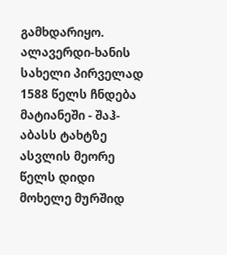გამხდარიყო.
ალავერდი-ხანის სახელი პირველად 1588 წელს ჩნდება მატიანეში - შაჰ-აბასს ტახტზე ასვლის მეორე წელს დიდი მოხელე მურშიდ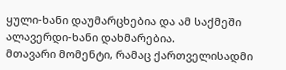ყული-ხანი დაუმარცხებია და ამ საქმეში ალავერდი-ხანი დახმარებია.
მთავარი მომენტი, რამაც ქართველისადმი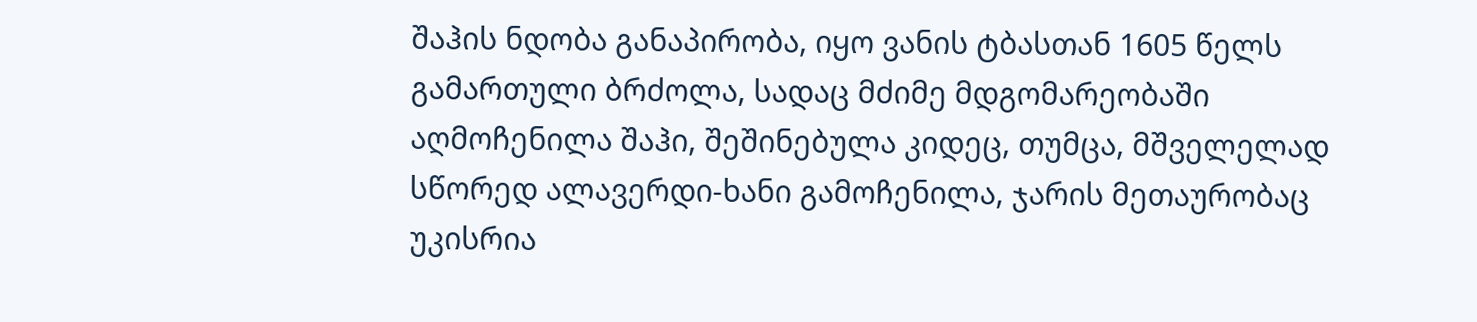შაჰის ნდობა განაპირობა, იყო ვანის ტბასთან 1605 წელს გამართული ბრძოლა, სადაც მძიმე მდგომარეობაში აღმოჩენილა შაჰი, შეშინებულა კიდეც, თუმცა, მშველელად სწორედ ალავერდი-ხანი გამოჩენილა, ჯარის მეთაურობაც უკისრია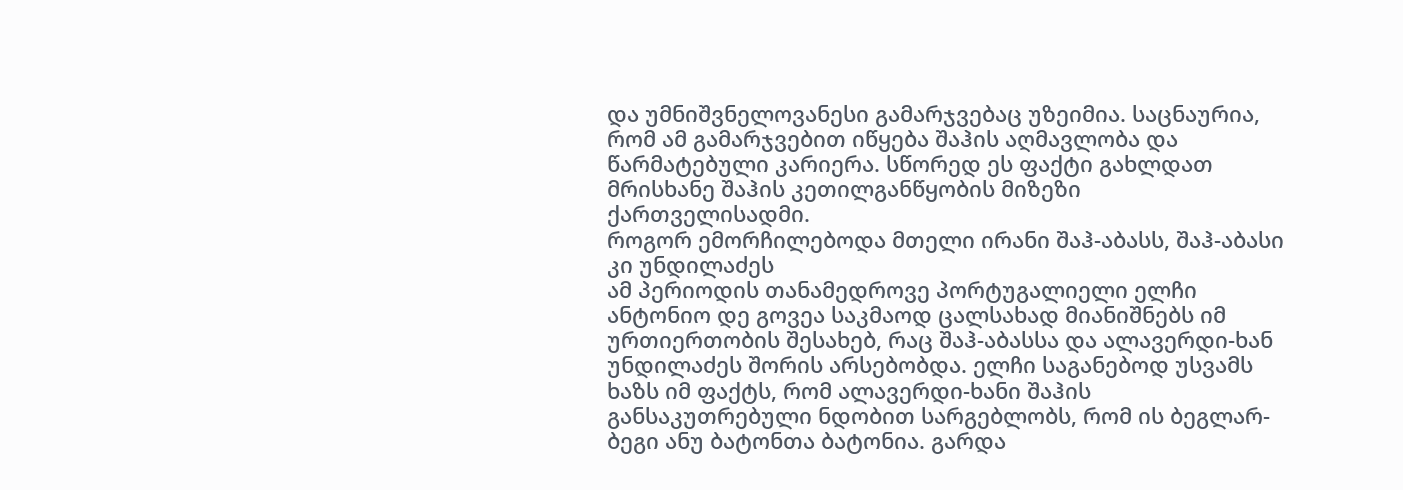და უმნიშვნელოვანესი გამარჯვებაც უზეიმია. საცნაურია, რომ ამ გამარჯვებით იწყება შაჰის აღმავლობა და წარმატებული კარიერა. სწორედ ეს ფაქტი გახლდათ მრისხანე შაჰის კეთილგანწყობის მიზეზი ქართველისადმი.
როგორ ემორჩილებოდა მთელი ირანი შაჰ-აბასს, შაჰ-აბასი კი უნდილაძეს
ამ პერიოდის თანამედროვე პორტუგალიელი ელჩი ანტონიო დე გოვეა საკმაოდ ცალსახად მიანიშნებს იმ ურთიერთობის შესახებ, რაც შაჰ-აბასსა და ალავერდი-ხან უნდილაძეს შორის არსებობდა. ელჩი საგანებოდ უსვამს ხაზს იმ ფაქტს, რომ ალავერდი-ხანი შაჰის განსაკუთრებული ნდობით სარგებლობს, რომ ის ბეგლარ-ბეგი ანუ ბატონთა ბატონია. გარდა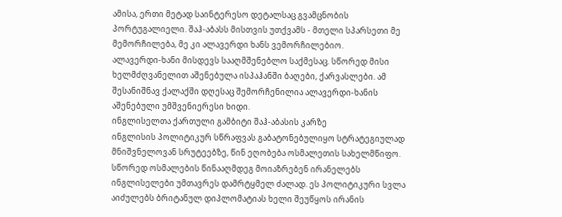ამისა, ერთი მეტად საინტერესო დეტალსაც გვამცნობის პორტუგალიელი. შაჰ-აბასს მისთვის უთქვამს - მთელი სპარსეთი მე მემორჩილება, მე კი ალავერდი ხანს ვემორჩილებიო.
ალავერდი-ხანი მისდევს სააღმშენებლო საქმესაც. სწორედ მისი ხელმძღვანელით აშენებულა ისპაჰანში ბაღები, ქარვასლები. ამ შესანიშნავ ქალაქში დღესაც შემორჩენილია ალავერდი-ხანის აშენებული უმშვენიერესი ხიდი.
ინგლისელთა ქართული გამბიტი შაჰ-აბასის კარზე
ინგლისის პოლიტიკურ სწრაფვას გაბატონებულიყო სტრატეგიულად მნიშვნელოვან სრუტეებზე, წინ ეღობება ოსმალეთის სახელმწიფო. სწორედ ოსმალების წინააღმდეგ მოიაზრებენ ირანელებს ინგლისელები უმთავრეს დამრტყმელ ძალად. ეს პოლიტიკური სვლა აიძულებს ბრიტანულ დიპლომატიას ხელი შეუწყოს ირანის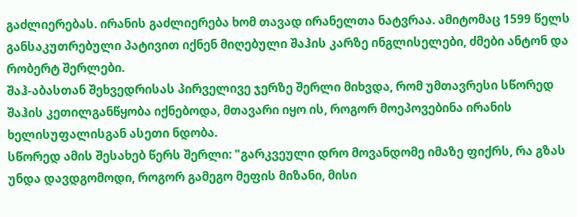გაძლიერებას. ირანის გაძლიერება ხომ თავად ირანელთა ნატვრაა. ამიტომაც 1599 წელს განსაკუთრებული პატივით იქნენ მიღებული შაჰის კარზე ინგლისელები, ძმები ანტონ და რობერტ შერლები.
შაჰ-აბასთან შეხვედრისას პირველივე ჯერზე შერლი მიხვდა, რომ უმთავრესი სწორედ შაჰის კეთილგანწყობა იქნებოდა, მთავარი იყო ის, როგორ მოეპოვებინა ირანის ხელისუფალისგან ასეთი ნდობა.
სწორედ ამის შესახებ წერს შერლი: "გარკვეული დრო მოვანდომე იმაზე ფიქრს, რა გზას უნდა დავდგომოდი, როგორ გამეგო მეფის მიზანი, მისი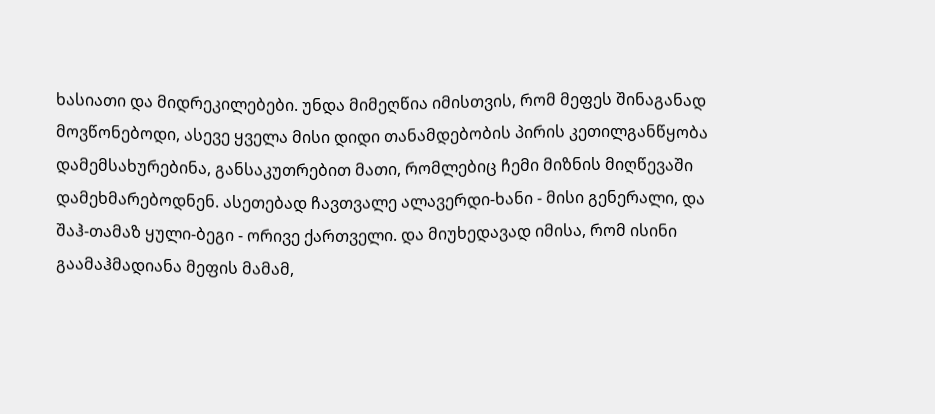ხასიათი და მიდრეკილებები. უნდა მიმეღწია იმისთვის, რომ მეფეს შინაგანად მოვწონებოდი, ასევე ყველა მისი დიდი თანამდებობის პირის კეთილგანწყობა დამემსახურებინა, განსაკუთრებით მათი, რომლებიც ჩემი მიზნის მიღწევაში დამეხმარებოდნენ. ასეთებად ჩავთვალე ალავერდი-ხანი - მისი გენერალი, და შაჰ-თამაზ ყული-ბეგი - ორივე ქართველი. და მიუხედავად იმისა, რომ ისინი გაამაჰმადიანა მეფის მამამ,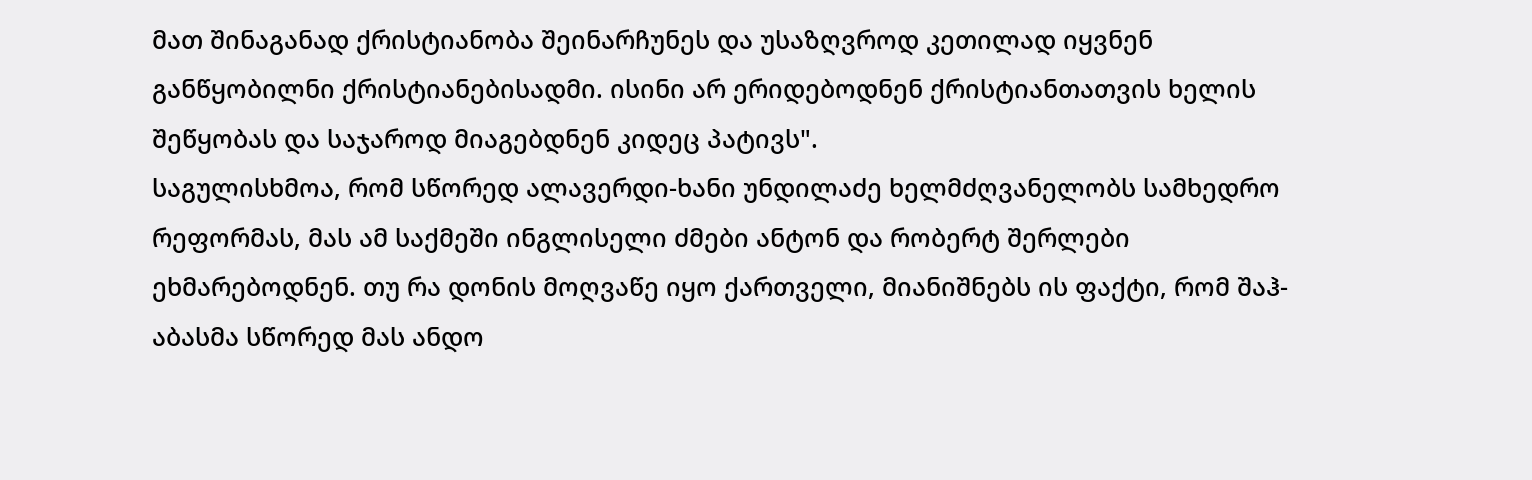მათ შინაგანად ქრისტიანობა შეინარჩუნეს და უსაზღვროდ კეთილად იყვნენ განწყობილნი ქრისტიანებისადმი. ისინი არ ერიდებოდნენ ქრისტიანთათვის ხელის შეწყობას და საჯაროდ მიაგებდნენ კიდეც პატივს".
საგულისხმოა, რომ სწორედ ალავერდი-ხანი უნდილაძე ხელმძღვანელობს სამხედრო რეფორმას, მას ამ საქმეში ინგლისელი ძმები ანტონ და რობერტ შერლები ეხმარებოდნენ. თუ რა დონის მოღვაწე იყო ქართველი, მიანიშნებს ის ფაქტი, რომ შაჰ-აბასმა სწორედ მას ანდო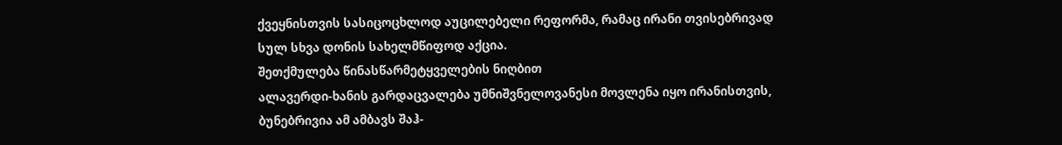ქვეყნისთვის სასიცოცხლოდ აუცილებელი რეფორმა, რამაც ირანი თვისებრივად სულ სხვა დონის სახელმწიფოდ აქცია.
შეთქმულება წინასწარმეტყველების ნიღბით
ალავერდი-ხანის გარდაცვალება უმნიშვნელოვანესი მოვლენა იყო ირანისთვის, ბუნებრივია ამ ამბავს შაჰ-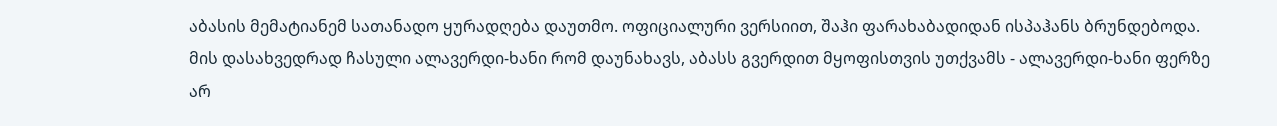აბასის მემატიანემ სათანადო ყურადღება დაუთმო. ოფიციალური ვერსიით, შაჰი ფარახაბადიდან ისპაჰანს ბრუნდებოდა. მის დასახვედრად ჩასული ალავერდი-ხანი რომ დაუნახავს, აბასს გვერდით მყოფისთვის უთქვამს - ალავერდი-ხანი ფერზე არ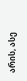არის, ასე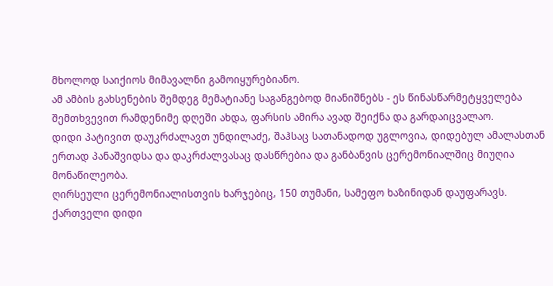მხოლოდ საიქიოს მიმავალნი გამოიყურებიანო.
ამ ამბის გახსენების შემდეგ მემატიანე საგანგებოდ მიანიშნებს - ეს წინასწარმეტყველება შემთხვევით რამდენიმე დღეში ახდა, ფარსის ამირა ავად შეიქნა და გარდაიცვალაო.
დიდი პატივით დაუკრძალავთ უნდილაძე, შაჰსაც სათანადოდ უგლოვია, დიდებულ ამალასთან ერთად პანაშვიდსა და დაკრძალვასაც დასწრებია და განბანვის ცერემონიალშიც მიუღია მონაწილეობა.
ღირსეული ცერემონიალისთვის ხარჯებიც, 150 თუმანი, სამეფო ხაზინიდან დაუფარავს. ქართველი დიდი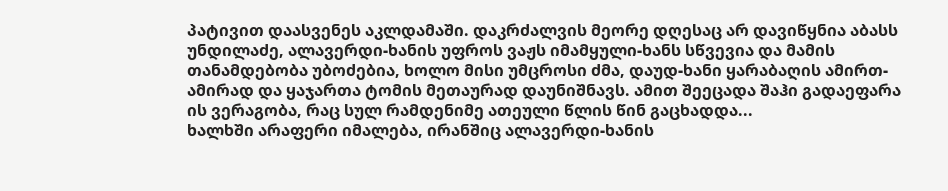პატივით დაასვენეს აკლდამაში. დაკრძალვის მეორე დღესაც არ დავიწყნია აბასს უნდილაძე, ალავერდი-ხანის უფროს ვაჟს იმამყული-ხანს სწვევია და მამის თანამდებობა უბოძებია, ხოლო მისი უმცროსი ძმა, დაუდ-ხანი ყარაბაღის ამირთ-ამირად და ყაჯართა ტომის მეთაურად დაუნიშნავს. ამით შეეცადა შაჰი გადაეფარა ის ვერაგობა, რაც სულ რამდენიმე ათეული წლის წინ გაცხადდა...
ხალხში არაფერი იმალება, ირანშიც ალავერდი-ხანის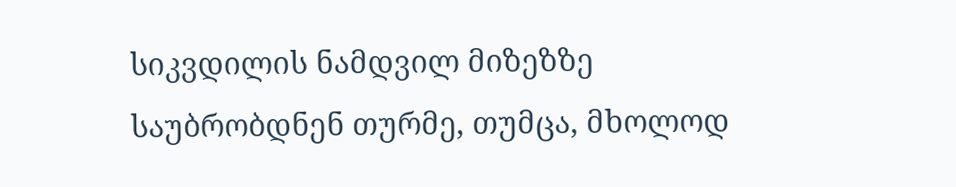სიკვდილის ნამდვილ მიზეზზე საუბრობდნენ თურმე, თუმცა, მხოლოდ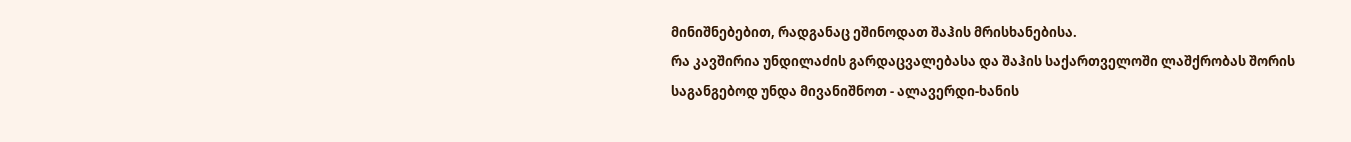მინიშნებებით, რადგანაც ეშინოდათ შაჰის მრისხანებისა.
რა კავშირია უნდილაძის გარდაცვალებასა და შაჰის საქართველოში ლაშქრობას შორის
საგანგებოდ უნდა მივანიშნოთ - ალავერდი-ხანის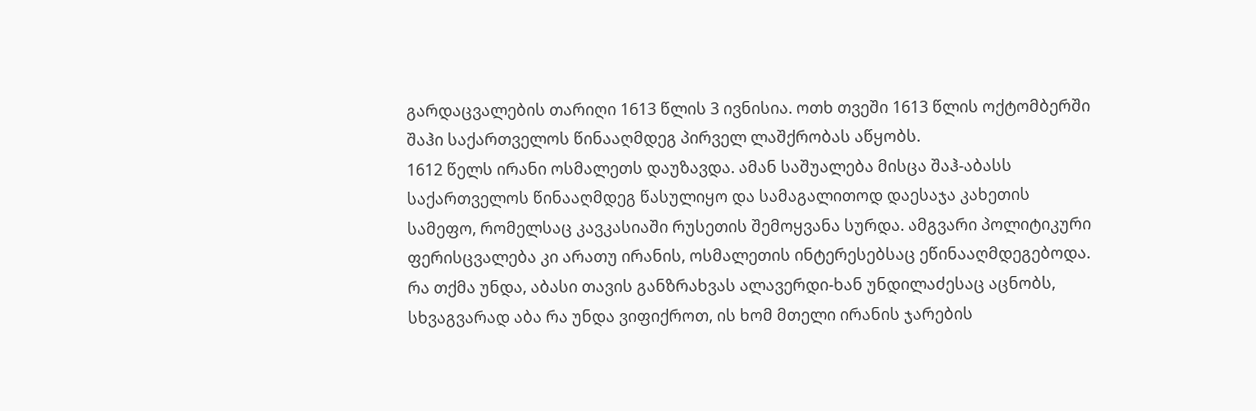გარდაცვალების თარიღი 1613 წლის 3 ივნისია. ოთხ თვეში 1613 წლის ოქტომბერში შაჰი საქართველოს წინააღმდეგ პირველ ლაშქრობას აწყობს.
1612 წელს ირანი ოსმალეთს დაუზავდა. ამან საშუალება მისცა შაჰ-აბასს საქართველოს წინააღმდეგ წასულიყო და სამაგალითოდ დაესაჯა კახეთის სამეფო, რომელსაც კავკასიაში რუსეთის შემოყვანა სურდა. ამგვარი პოლიტიკური ფერისცვალება კი არათუ ირანის, ოსმალეთის ინტერესებსაც ეწინააღმდეგებოდა.
რა თქმა უნდა, აბასი თავის განზრახვას ალავერდი-ხან უნდილაძესაც აცნობს, სხვაგვარად აბა რა უნდა ვიფიქროთ, ის ხომ მთელი ირანის ჯარების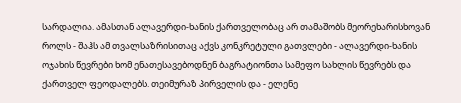სარდალია. ამასთან ალავერდი-ხანის ქართველობაც არ თამაშობს მეორეხარისხოვან როლს - შაჰს ამ თვალსაზრისითაც აქვს კონკრეტული გათვლები - ალავერდი-ხანის ოჯახის წევრები ხომ ენათესავებოდნენ ბაგრატიონთა სამეფო სახლის წევრებს და ქართველ ფეოდალებს. თეიმურაზ პირველის და - ელენე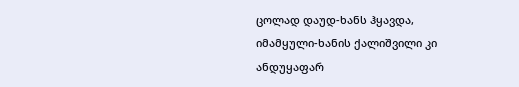ცოლად დაუდ-ხანს ჰყავდა, იმამყული-ხანის ქალიშვილი კი ანდუყაფარ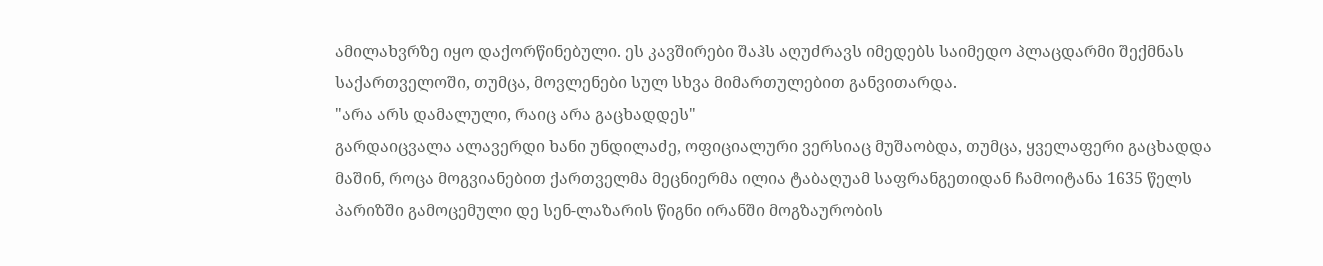ამილახვრზე იყო დაქორწინებული. ეს კავშირები შაჰს აღუძრავს იმედებს საიმედო პლაცდარმი შექმნას საქართველოში, თუმცა, მოვლენები სულ სხვა მიმართულებით განვითარდა.
"არა არს დამალული, რაიც არა გაცხადდეს"
გარდაიცვალა ალავერდი ხანი უნდილაძე, ოფიციალური ვერსიაც მუშაობდა, თუმცა, ყველაფერი გაცხადდა მაშინ, როცა მოგვიანებით ქართველმა მეცნიერმა ილია ტაბაღუამ საფრანგეთიდან ჩამოიტანა 1635 წელს პარიზში გამოცემული დე სენ-ლაზარის წიგნი ირანში მოგზაურობის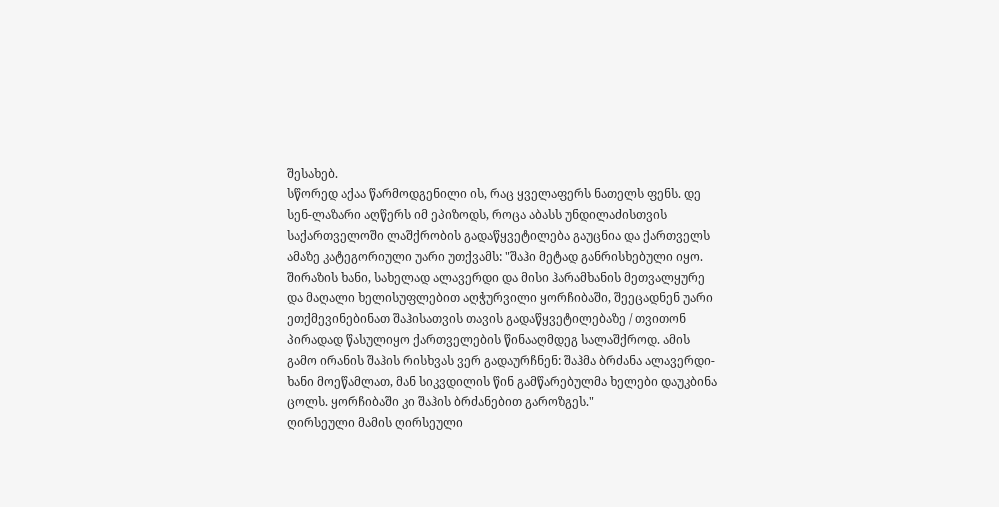შესახებ.
სწორედ აქაა წარმოდგენილი ის, რაც ყველაფერს ნათელს ფენს. დე სენ-ლაზარი აღწერს იმ ეპიზოდს, როცა აბასს უნდილაძისთვის საქართველოში ლაშქრობის გადაწყვეტილება გაუცნია და ქართველს ამაზე კატეგორიული უარი უთქვამს: "შაჰი მეტად განრისხებული იყო. შირაზის ხანი, სახელად ალავერდი და მისი ჰარამხანის მეთვალყურე და მაღალი ხელისუფლებით აღჭურვილი ყორჩიბაში, შეეცადნენ უარი ეთქმევინებინათ შაჰისათვის თავის გადაწყვეტილებაზე / თვითონ პირადად წასულიყო ქართველების წინააღმდეგ სალაშქროდ. ამის გამო ირანის შაჰის რისხვას ვერ გადაურჩნენ: შაჰმა ბრძანა ალავერდი-ხანი მოეწამლათ, მან სიკვდილის წინ გამწარებულმა ხელები დაუკბინა ცოლს. ყორჩიბაში კი შაჰის ბრძანებით გაროზგეს."
ღირსეული მამის ღირსეული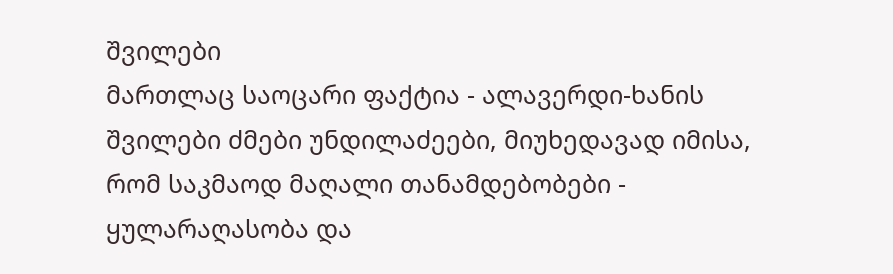შვილები
მართლაც საოცარი ფაქტია - ალავერდი-ხანის შვილები ძმები უნდილაძეები, მიუხედავად იმისა, რომ საკმაოდ მაღალი თანამდებობები - ყულარაღასობა და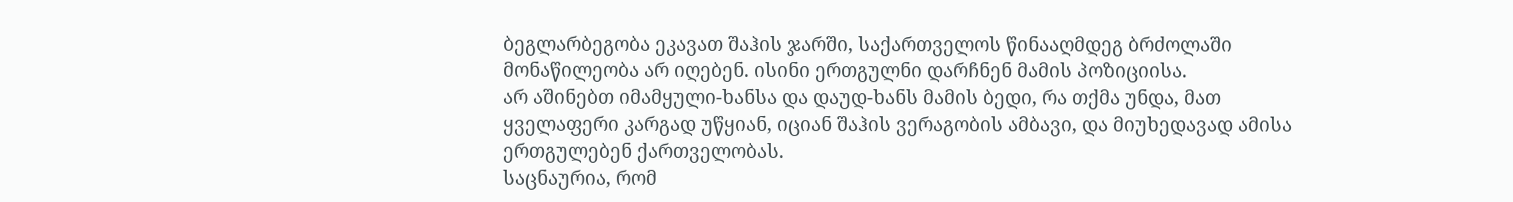ბეგლარბეგობა ეკავათ შაჰის ჯარში, საქართველოს წინააღმდეგ ბრძოლაში მონაწილეობა არ იღებენ. ისინი ერთგულნი დარჩნენ მამის პოზიციისა.
არ აშინებთ იმამყული-ხანსა და დაუდ-ხანს მამის ბედი, რა თქმა უნდა, მათ ყველაფერი კარგად უწყიან, იციან შაჰის ვერაგობის ამბავი, და მიუხედავად ამისა ერთგულებენ ქართველობას.
საცნაურია, რომ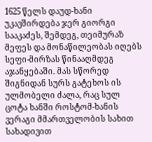1625 წელს დაუდ-ხანი უკავშირდება ჯერ გიორგი სააკაძეს, შემდეგ, თეიმურაზ მეფეს და მონაწილეობას იღებს სეფი-მირზას წინააღმდეგ აჯანყებაში. მას სწორედ შიგნიდან სურს გატეხოს ის ულმობელი ძალა, რაც სულ ცოტა ხანში როსტომ-ხანის ვერაგი მმართველობის სახით სახადივით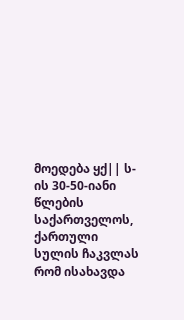მოედება ყქ|| ს-ის 30-50-იანი წლების საქართველოს, ქართული სულის ჩაკვლას რომ ისახავდა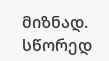მიზნად.
სწორედ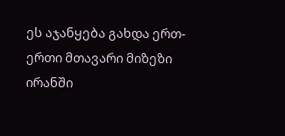ეს აჯანყება გახდა ერთ-ერთი მთავარი მიზეზი ირანში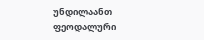უნდილაანთ ფეოდალური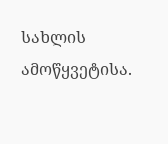სახლის ამოწყვეტისა.